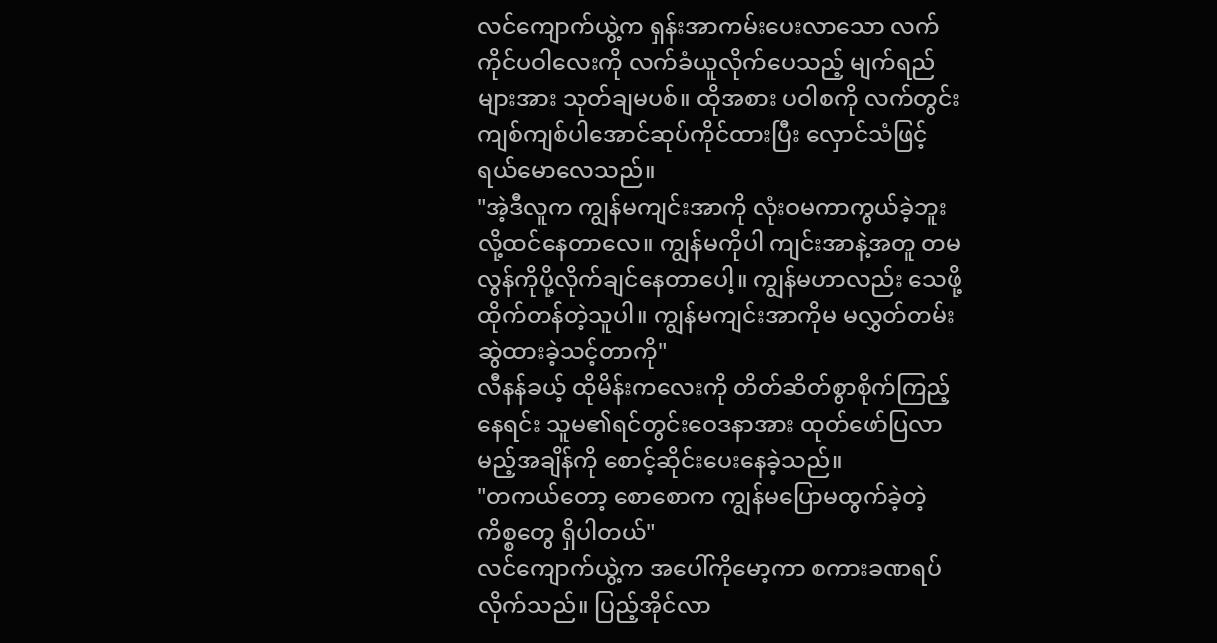လင်ကျောက်ယွဲ့က ရှန်းအာကမ်းပေးလာသော လက်ကိုင်ပဝါလေးကို လက်ခံယူလိုက်ပေသည့် မျက်ရည်များအား သုတ်ချမပစ်။ ထိုအစား ပဝါစကို လက်တွင်းကျစ်ကျစ်ပါအောင်ဆုပ်ကိုင်ထားပြီး လှောင်သံဖြင့်ရယ်မောလေသည်။
"အဲ့ဒီလူက ကျွန်မကျင်းအာကို လုံးဝမကာကွယ်ခဲ့ဘူးလို့ထင်နေတာလေ။ ကျွန်မကိုပါ ကျင်းအာနဲ့အတူ တမလွန်ကိုပို့လိုက်ချင်နေတာပေါ့။ ကျွန်မဟာလည်း သေဖို့ထိုက်တန်တဲ့သူပါ။ ကျွန်မကျင်းအာကိုမ မလွှတ်တမ်းဆွဲထားခဲ့သင့်တာကို"
လီနန်ခယ့် ထိုမိန်းကလေးကို တိတ်ဆိတ်စွာစိုက်ကြည့်နေရင်း သူမ၏ရင်တွင်းဝေဒနာအား ထုတ်ဖော်ပြလာမည့်အချိန်ကို စောင့်ဆိုင်းပေးနေခဲ့သည်။
"တကယ်တော့ စောစောက ကျွန်မပြောမထွက်ခဲ့တဲ့ကိစ္စတွေ ရှိပါတယ်"
လင်ကျောက်ယွဲ့က အပေါ်ကိုမော့ကာ စကားခဏရပ်လိုက်သည်။ ပြည့်အိုင်လာ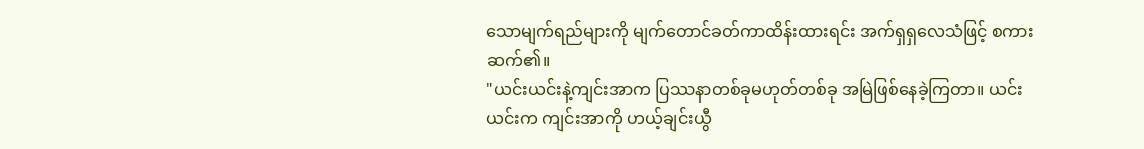သောမျက်ရည်များကို မျက်တောင်ခတ်ကာထိန်းထားရင်း အက်ရှရှလေသံဖြင့် စကားဆက်၏။
"ယင်းယင်းနဲ့ကျင်းအာက ပြဿနာတစ်ခုမဟုတ်တစ်ခု အမြဲဖြစ်နေခဲ့ကြတာ။ ယင်းယင်းက ကျင်းအာကို ဟယ့်ချင်းယွီ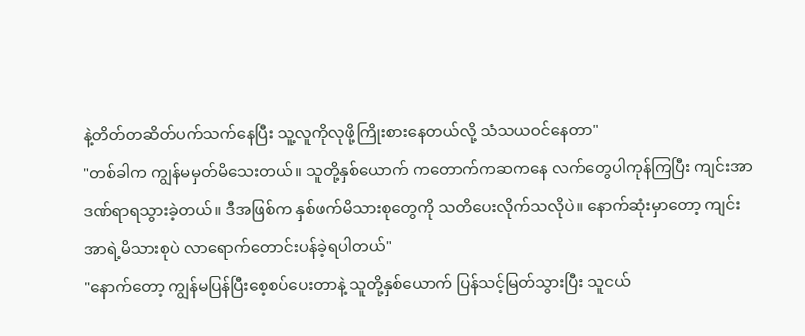နဲ့တိတ်တဆိတ်ပက်သက်နေပြီး သူ့လူကိုလုဖို့ကြိုးစားနေတယ်လို့ သံသယဝင်နေတာ"
"တစ်ခါက ကျွန်မမှတ်မိသေးတယ်။ သူတို့နှစ်ယောက် ကတောက်ကဆကနေ လက်တွေပါကုန်ကြပြီး ကျင်းအာဒဏ်ရာရသွားခဲ့တယ်။ ဒီအဖြစ်က နှစ်ဖက်မိသားစုတွေကို သတိပေးလိုက်သလိုပဲ။ နောက်ဆုံးမှာတော့ ကျင်းအာရဲ့မိသားစုပဲ လာရောက်တောင်းပန်ခဲ့ရပါတယ်"
"နောက်တော့ ကျွန်မပြန်ပြီးစေ့စပ်ပေးတာနဲ့ သူတို့နှစ်ယောက် ပြန်သင့်မြတ်သွားပြီး သူငယ်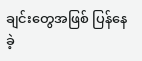ချင်းတွေအဖြစ် ပြန်နေခဲ့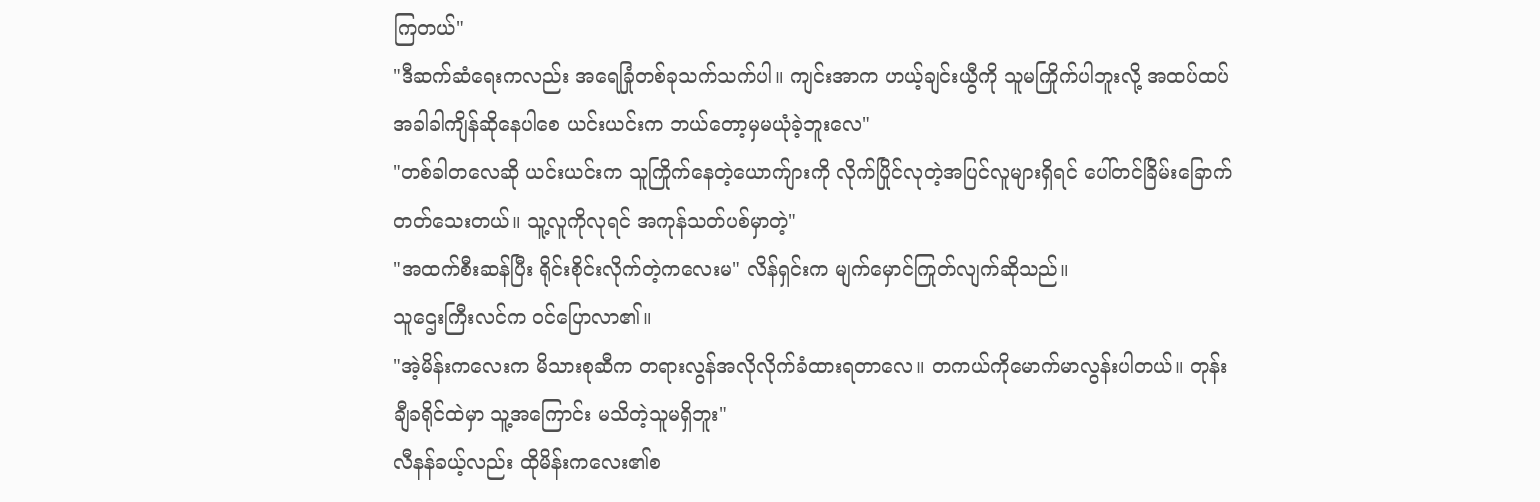ကြတယ်"
"ဒီဆက်ဆံရေးကလည်း အရေခြုံတစ်ခုသက်သက်ပါ။ ကျင်းအာက ဟယ့်ချင်းယွီကို သူမကြိုက်ပါဘူးလို့ အထပ်ထပ်အခါခါကျိန်ဆိုနေပါစေ ယင်းယင်းက ဘယ်တော့မှမယုံခဲ့ဘူးလေ"
"တစ်ခါတလေဆို ယင်းယင်းက သူကြိုက်နေတဲ့ယောက်ျားကို လိုက်ပြိုင်လုတဲ့အပြင်လူများရှိရင် ပေါ်တင်ခြိမ်းခြောက်တတ်သေးတယ်။ သူ့လူကိုလုရင် အကုန်သတ်ပစ်မှာတဲ့"
"အထက်စီးဆန်ပြီး ရိုင်းစိုင်းလိုက်တဲ့ကလေးမ" လိန်ရှင်းက မျက်မှောင်ကြုတ်လျက်ဆိုသည်။
သူဌေးကြီးလင်က ဝင်ပြောလာ၏။
"အဲ့မိန်းကလေးက မိသားစုဆီက တရားလွန်အလိုလိုက်ခံထားရတာလေ။ တကယ်ကိုမောက်မာလွန်းပါတယ်။ တုန်းချီခရိုင်ထဲမှာ သူ့အကြောင်း မသိတဲ့သူမရှိဘူး"
လီနန်ခယ့်လည်း ထိုမိန်းကလေး၏စ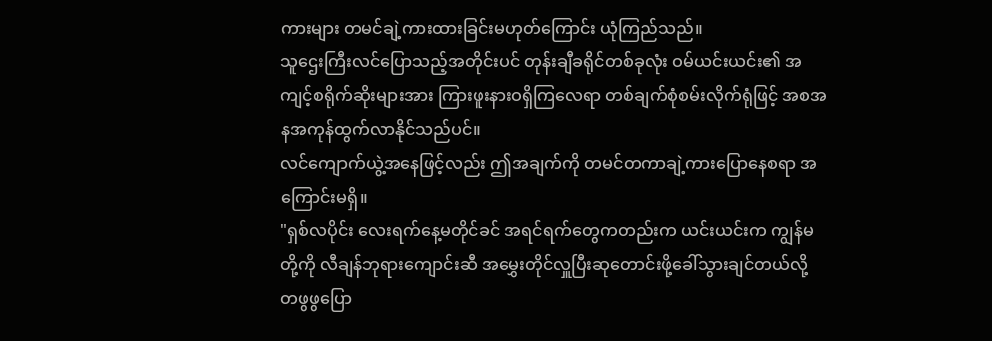ကားများ တမင်ချဲ့ကားထားခြင်းမဟုတ်ကြောင်း ယုံကြည်သည်။
သူဌေးကြီးလင်ပြောသည့်အတိုင်းပင် တုန်းချီခရိုင်တစ်ခုလုံး ဝမ်ယင်းယင်း၏ အကျင့်စရိုက်ဆိုးများအား ကြားဖူးနားဝရှိကြလေရာ တစ်ချက်စုံစမ်းလိုက်ရုံဖြင့် အစအနအကုန်ထွက်လာနိုင်သည်ပင်။
လင်ကျောက်ယွဲ့အနေဖြင့်လည်း ဤအချက်ကို တမင်တကာချဲ့ကားပြောနေစရာ အကြောင်းမရှိ။
"ရှစ်လပိုင်း လေးရက်နေ့မတိုင်ခင် အရင်ရက်တွေကတည်းက ယင်းယင်းက ကျွန်မတို့ကို လီချန်ဘုရားကျောင်းဆီ အမွှေးတိုင်လှူပြီးဆုတောင်းဖို့ခေါ်သွားချင်တယ်လို့ တဖွဖွပြော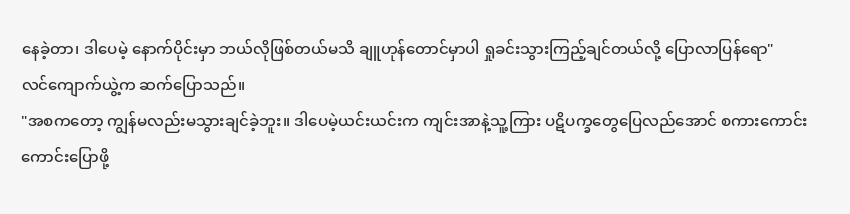နေခဲ့တာ၊ ဒါပေမဲ့ နောက်ပိုင်းမှာ ဘယ်လိုဖြစ်တယ်မသိ ချူဟုန်တောင်မှာပါ ရှုခင်းသွားကြည့်ချင်တယ်လို့ ပြောလာပြန်ရော"
လင်ကျောက်ယွဲ့က ဆက်ပြောသည်။
"အစကတော့ ကျွန်မလည်းမသွားချင်ခဲ့ဘူး။ ဒါပေမဲ့ယင်းယင်းက ကျင်းအာနဲ့သူ့ကြား ပဋိပက္ခတွေပြေလည်အောင် စကားကောင်းကောင်းပြောဖို့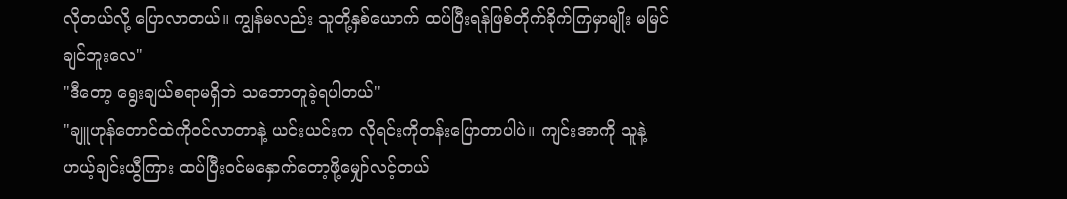လိုတယ်လို့ ပြောလာတယ်။ ကျွန်မလည်း သူတို့နှစ်ယောက် ထပ်ပြီးရန်ဖြစ်တိုက်ခိုက်ကြမှာမျိုး မမြင်ချင်ဘူးလေ"
"ဒီတော့ ရွေးချယ်စရာမရှိဘဲ သဘောတူခဲ့ရပါတယ်"
"ချူဟုန်တောင်ထဲကိုဝင်လာတာနဲ့ ယင်းယင်းက လိုရင်းကိုတန်းပြောတာပါပဲ။ ကျင်းအာကို သူနဲ့ဟယ့်ချင်းယွီကြား ထပ်ပြီးဝင်မနှောက်တော့ဖို့မျှော်လင့်တယ်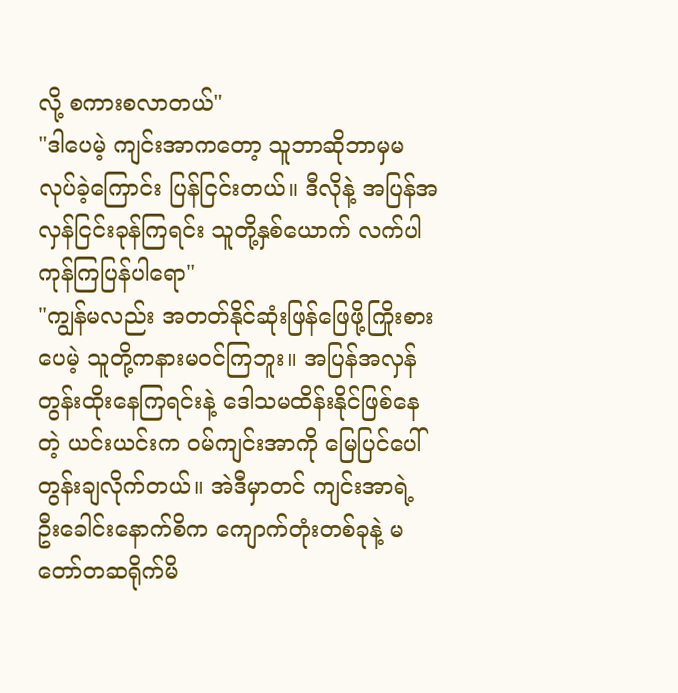လို့ စကားစလာတယ်"
"ဒါပေမဲ့ ကျင်းအာကတော့ သူဘာဆိုဘာမှမလုပ်ခဲ့ကြောင်း ပြန်ငြင်းတယ်။ ဒီလိုနဲ့ အပြန်အလှန်ငြင်းခုန်ကြရင်း သူတို့နှစ်ယောက် လက်ပါကုန်ကြပြန်ပါရော"
"ကျွန်မလည်း အတတ်နိုင်ဆုံးဖြန်ဖြေဖို့ကြိုးစားပေမဲ့ သူတို့ကနားမဝင်ကြဘူး။ အပြန်အလှန် တွန်းထိုးနေကြရင်းနဲ့ ဒေါသမထိန်းနိုင်ဖြစ်နေတဲ့ ယင်းယင်းက ဝမ်ကျင်းအာကို မြေပြင်ပေါ်တွန်းချလိုက်တယ်။ အဲဒီမှာတင် ကျင်းအာရဲ့ ဦးခေါင်းနောက်စိက ကျောက်တုံးတစ်ခုနဲ့ မတော်တဆရိုက်မိ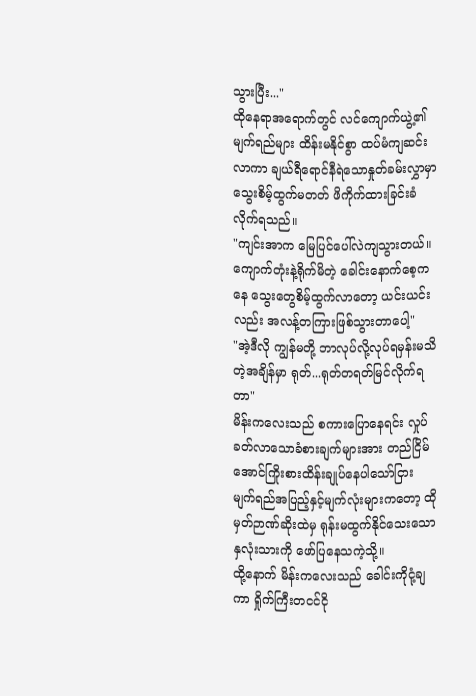သွားပြီး..."
ထိုနေရာအရောက်တွင် လင်ကျောက်ယွဲ့၏မျက်ရည်များ ထိန်းမနိုင်စွာ ထပ်မံကျဆင်းလာကာ ချယ်ရီရောင်နီရဲသောနှုတ်ခမ်းလွှာမှာ သွေးစိမ့်ထွက်မတတ် ဖိကိုက်ထားခြင်းခံလိုက်ရသည်။
"ကျင်းအာက မြေပြင်ပေါ်လဲကျသွားတယ်။ ကျောက်တုံးနဲ့ရိုက်မိတဲ့ ခေါင်းနောက်စေ့ကနေ သွေးတွေစိမ့်ထွက်လာတော့ ယင်းယင်းလည်း အလန့်တကြားဖြစ်သွားတာပေါ့"
"အဲ့ဒီလို ကျွန်မတို့ ဘာလုပ်လို့လုပ်ရမှန်းမသိတဲ့အချိန်မှာ ရုတ်...ရုတ်တရတ်မြင်လိုက်ရတာ"
မိန်းကလေးသည် စကားပြောနေရင်း လှုပ်ခတ်လာသောခံစားချက်များအား တည်ငြိမ်အောင်ကြိုးစားထိန်းချုပ်နေပါသော်ငြား မျက်ရည်အပြည့်နှင့်မျက်လုံးများကတော့ ထိုမှတ်ဉာဏ်ဆိုးထဲမှ ရုန်းမထွက်နိုင်သေးသော နှလုံးသားကို ဖော်ပြနေသကဲ့သို့။
ထို့နောက် မိန်းကလေးသည် ခေါင်းကိုငုံ့ချကာ ရှိုက်ကြီးတငင်ငို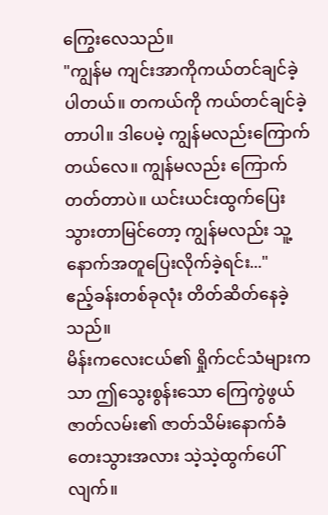ကြွေးလေသည်။
"ကျွန်မ ကျင်းအာကိုကယ်တင်ချင်ခဲ့ပါတယ်။ တကယ်ကို ကယ်တင်ချင်ခဲ့တာပါ။ ဒါပေမဲ့ ကျွန်မလည်းကြောက်တယ်လေ။ ကျွန်မလည်း ကြောက်တတ်တာပဲ။ ယင်းယင်းထွက်ပြေးသွားတာမြင်တော့ ကျွန်မလည်း သူ့နောက်အတူပြေးလိုက်ခဲ့ရင်း..."
ဧည့်ခန်းတစ်ခုလုံး တိတ်ဆိတ်နေခဲ့သည်။
မိန်းကလေးငယ်၏ ရှိုက်ငင်သံများကသာ ဤသွေးစွန်းသော ကြေကွဲဖွယ်ဇာတ်လမ်း၏ ဇာတ်သိမ်းနောက်ခံတေးသွားအလား သဲ့သဲ့ထွက်ပေါ်လျက်။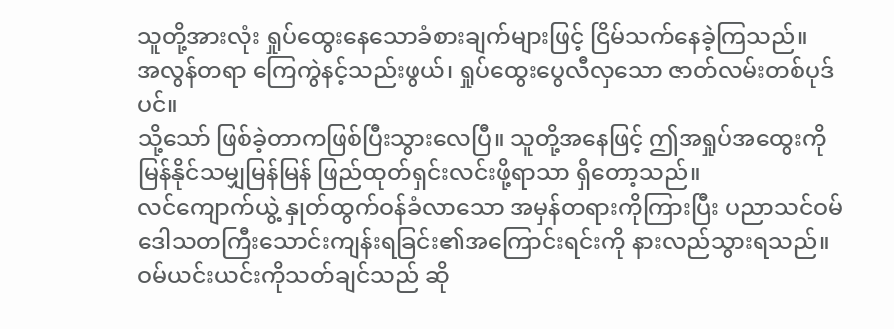သူတို့အားလုံး ရှုပ်ထွေးနေသောခံစားချက်များဖြင့် ငြိမ်သက်နေခဲ့ကြသည်။
အလွန်တရာ ကြေကွဲနင့်သည်းဖွယ်၊ ရှုပ်ထွေးပွေလီလှသော ဇာတ်လမ်းတစ်ပုဒ်ပင်။
သို့သော် ဖြစ်ခဲ့တာကဖြစ်ပြီးသွားလေပြီ။ သူတို့အနေဖြင့် ဤအရှုပ်အထွေးကို မြန်နိုင်သမျှမြန်မြန် ဖြည်ထုတ်ရှင်းလင်းဖို့ရာသာ ရှိတော့သည်။
လင်ကျောက်ယွဲ့ နှုတ်ထွက်ဝန်ခံလာသော အမှန်တရားကိုကြားပြီး ပညာသင်ဝမ် ဒေါသတကြီးသောင်းကျန်းရခြင်း၏အကြောင်းရင်းကို နားလည်သွားရသည်။ ဝမ်ယင်းယင်းကိုသတ်ချင်သည် ဆို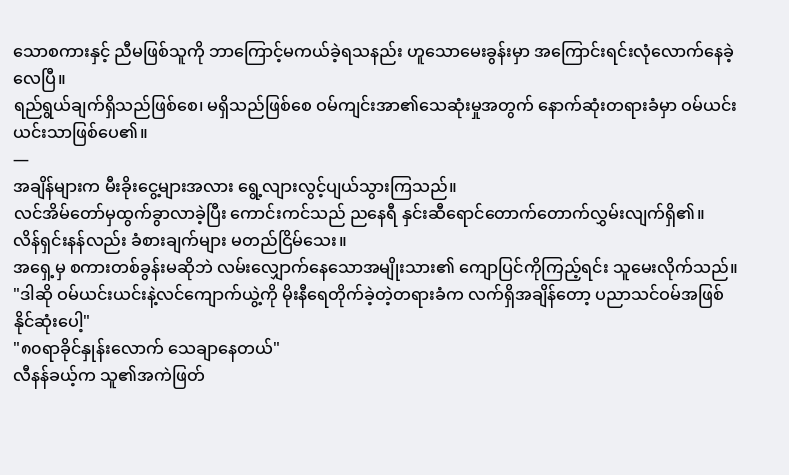သောစကားနှင့် ညီမဖြစ်သူကို ဘာကြောင့်မကယ်ခဲ့ရသနည်း ဟူသောမေးခွန်းမှာ အကြောင်းရင်းလုံလောက်နေခဲ့လေပြီ။
ရည်ရွယ်ချက်ရှိသည်ဖြစ်စေ၊ မရှိသည်ဖြစ်စေ ဝမ်ကျင်းအာ၏သေဆုံးမှုအတွက် နောက်ဆုံးတရားခံမှာ ဝမ်ယင်းယင်းသာဖြစ်ပေ၏။
—
အချိန်များက မီးခိုးငွေ့များအလား ရွေ့လျားလွင့်ပျယ်သွားကြသည်။
လင်အိမ်တော်မှထွက်ခွာလာခဲ့ပြီး ကောင်းကင်သည် ညနေရီ နှင်းဆီရောင်တောက်တောက်လွှမ်းလျက်ရှိ၏။
လိန်ရှင်းနန်လည်း ခံစားချက်များ မတည်ငြိမ်သေး။
အရှေ့မှ စကားတစ်ခွန်းမဆိုဘဲ လမ်းလျှောက်နေသောအမျိုးသား၏ ကျောပြင်ကိုကြည့်ရင်း သူမေးလိုက်သည်။
"ဒါဆို ဝမ်ယင်းယင်းနဲ့လင်ကျောက်ယွဲ့ကို မိုးနီရေတိုက်ခဲ့တဲ့တရားခံက လက်ရှိအချိန်တော့ ပညာသင်ဝမ်အဖြစ်နိုင်ဆုံးပေါ့"
"၈၀ရာခိုင်နှုန်းလောက် သေချာနေတယ်"
လီနန်ခယ့်က သူ၏အကဲဖြတ်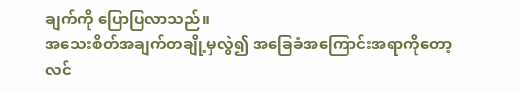ချက်ကို ပြောပြလာသည်။
အသေးစိတ်အချက်တချို့မှလွဲ၍ အခြေခံအကြောင်းအရာကိုတော့ လင်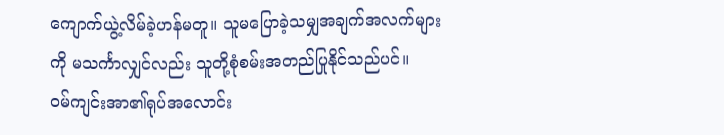ကျောက်ယွဲ့လိမ်ခဲ့ဟန်မတူ။ သူမပြောခဲ့သမျှအချက်အလက်များကို မသင်္ကာလျှင်လည်း သူတို့စုံစမ်းအတည်ပြုနိုင်သည်ပင်။
ဝမ်ကျင်းအာ၏ရုပ်အလောင်း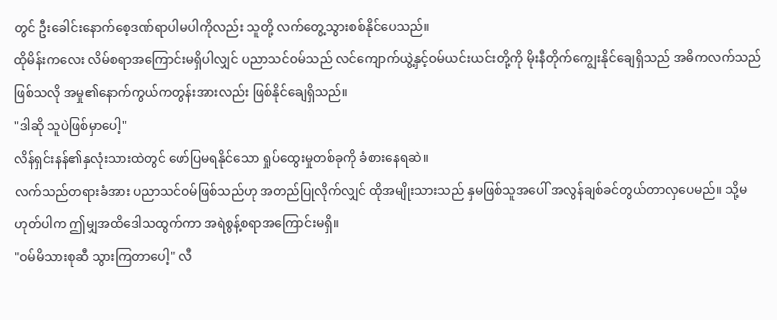တွင် ဦးခေါင်းနောက်စေ့ဒဏ်ရာပါမပါကိုလည်း သူတို့ လက်တွေ့သွားစစ်နိုင်ပေသည်။
ထိုမိန်းကလေး လိမ်စရာအကြောင်းမရှိပါလျှင် ပညာသင်ဝမ်သည် လင်ကျောက်ယွဲ့နှင့်ဝမ်ယင်းယင်းတို့ကို မိုးနီတိုက်ကျွေးနိုင်ချေရှိသည် အဓိကလက်သည်ဖြစ်သလို အမှု၏နောက်ကွယ်ကတွန်းအားလည်း ဖြစ်နိုင်ချေရှိသည်။
"ဒါဆို သူပဲဖြစ်မှာပေါ့"
လိန်ရှင်းနန်၏နှလုံးသားထဲတွင် ဖော်ပြမရနိုင်သော ရှုပ်ထွေးမှုတစ်ခုကို ခံစားနေရဆဲ။
လက်သည်တရားခံအား ပညာသင်ဝမ်ဖြစ်သည်ဟု အတည်ပြုလိုက်လျှင် ထိုအမျိုးသားသည် နှမဖြစ်သူအပေါ် အလွန်ချစ်ခင်တွယ်တာလှပေမည်။ သို့မဟုတ်ပါက ဤမျှအထိဒေါသထွက်ကာ အရဲစွန့်စရာအကြောင်းမရှိ။
"ဝမ်မိသားစုဆီ သွားကြတာပေါ့" လီ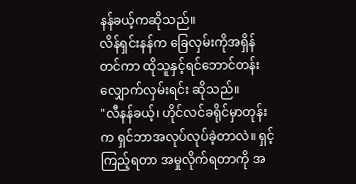နန်ခယ့်ကဆိုသည်။
လိန်ရှင်းနန်က ခြေလှမ်းကိုအရှိန်တင်ကာ ထိုသူနှင့်ရင်ဘောင်တန်းလျှောက်လှမ်းရင်း ဆိုသည်။
"လီနန်ခယ့်၊ ဟိုင်လင်ခရိုင်မှာတုန်းက ရှင်ဘာအလုပ်လုပ်ခဲ့တာလဲ။ ရှင့်ကြည့်ရတာ အမှုလိုက်ရတာကို အ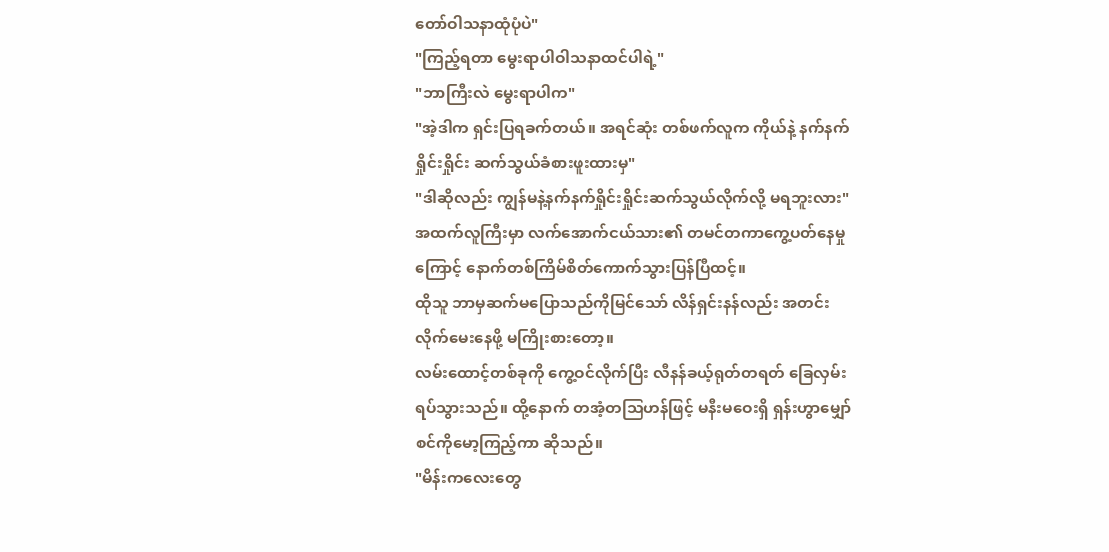တော်ဝါသနာထုံပုံပဲ"
"ကြည့်ရတာ မွေးရာပါဝါသနာထင်ပါရဲ့"
"ဘာကြီးလဲ မွေးရာပါက"
"အဲ့ဒါက ရှင်းပြရခက်တယ်။ အရင်ဆုံး တစ်ဖက်လူက ကိုယ်နဲ့ နက်နက်ရှိုင်းရှိုင်း ဆက်သွယ်ခံစားဖူးထားမှ"
"ဒါဆိုလည်း ကျွန်မနဲ့နက်နက်ရှိုင်းရှိုင်းဆက်သွယ်လိုက်လို့ မရဘူးလား"
အထက်လူကြီးမှာ လက်အောက်ငယ်သား၏ တမင်တကာကွေ့ပတ်နေမှုကြောင့် နောက်တစ်ကြိမ်စိတ်ကောက်သွားပြန်ပြီထင့်။
ထိုသူ ဘာမှဆက်မပြောသည်ကိုမြင်သော် လိန်ရှင်းနန်လည်း အတင်းလိုက်မေးနေဖို့ မကြိုးစားတော့။
လမ်းထောင့်တစ်ခုကို ကွေ့ဝင်လိုက်ပြီး လီနန်ခယ့်ရုတ်တရတ် ခြေလှမ်းရပ်သွားသည်။ ထို့နောက် တအံ့တသြဟန်ဖြင့် မနီးမဝေးရှိ ရှန်းဟွာမျှော်စင်ကိုမော့ကြည့်ကာ ဆိုသည်။
"မိန်းကလေးတွေ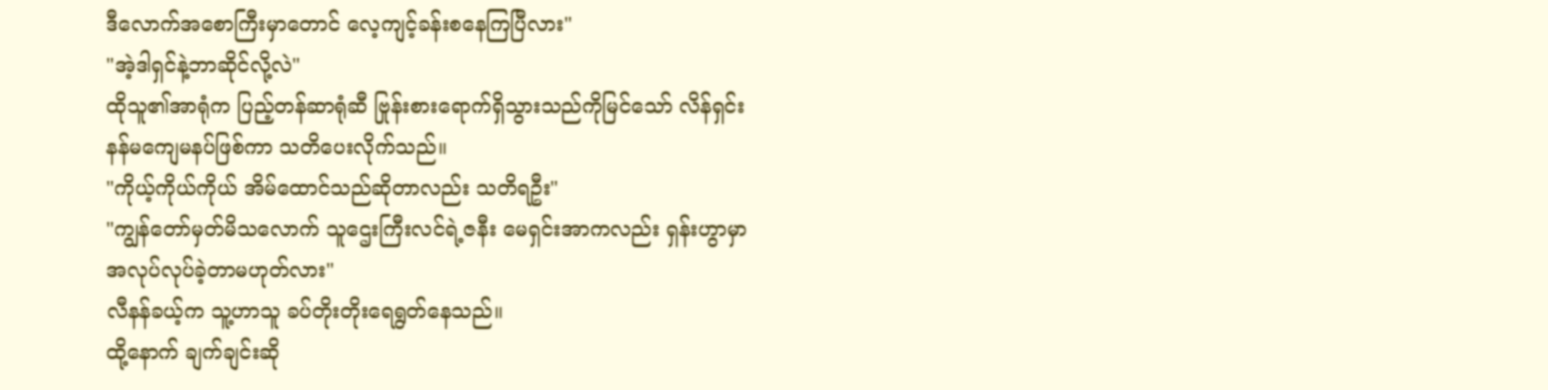ဒီလောက်အစောကြီးမှာတောင် လေ့ကျင့်ခန်းစနေကြပြီလား"
"အဲ့ဒါရှင်နဲ့ဘာဆိုင်လို့လဲ"
ထိုသူ၏အာရုံက ပြည့်တန်ဆာရုံဆီ ဗြုန်းစားရောက်ရှိသွားသည်ကိုမြင်သော် လိန်ရှင်းနန်မကျေမနပ်ဖြစ်ကာ သတိပေးလိုက်သည်။
"ကိုယ့်ကိုယ်ကိုယ် အိမ်ထောင်သည်ဆိုတာလည်း သတိရဦး"
"ကျွန်တော်မှတ်မိသလောက် သူဌေးကြီးလင်ရဲ့ဇနီး မေရှင်းအာကလည်း ရှန်းဟွာမှာအလုပ်လုပ်ခဲ့တာမဟုတ်လား"
လီနန်ခယ့်က သူ့ဟာသူ ခပ်တိုးတိုးရေရွတ်နေသည်။
ထို့နောက် ချက်ချင်းဆို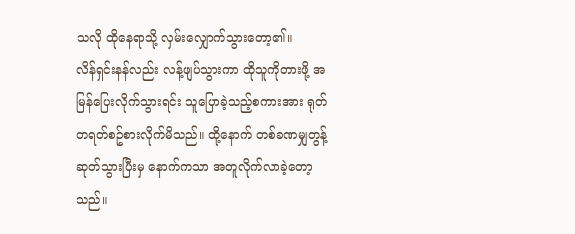သလို ထိုနေရာသို့ လှမ်းလျှောက်သွားတော့၏။
လိန်ရှင်းနန်လည်း လန့်ဖျပ်သွားကာ ထိုသူကိုတားဖို့ အမြန်ပြေးလိုက်သွားရင်း သူပြောခဲ့သည့်စကားအား ရုတ်တရတ်စဥ်စားလိုက်မိသည်။ ထို့နောက် တစ်ခဏမျှတွန့်ဆုတ်သွားပြီးမှ နောက်ကသာ အတူလိုက်လာခဲ့တော့သည်။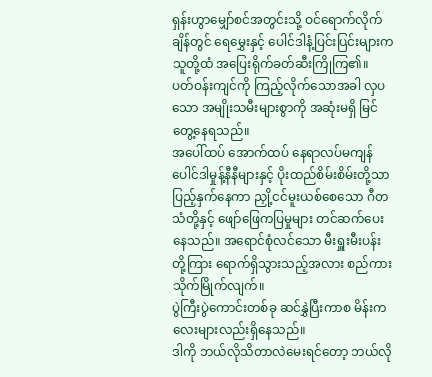ရှန်းဟွာမျှော်စင်အတွင်းသို့ ဝင်ရောက်လိုက်ချိန်တွင် ရေမွှေးနှင့် ပေါင်ဒါနံ့ပြင်းပြင်းများက သူတို့ထံ အပြေးရိုက်ခတ်ဆီးကြိုကြ၏။
ပတ်ဝန်းကျင်ကို ကြည့်လိုက်သောအခါ လှပသော အမျိုးသမီးများစွာကို အဆုံးမရှိ မြင်တွေ့နေရသည်။
အပေါ်ထပ် အောက်ထပ် နေရာလပ်မကျန် ပေါင်ဒါမှုန့်နီနီများနှင့် ပိုးထည်စိမ်းစိမ်းတို့သာ ပြည့်နှက်နေကာ ညှို့ငင်မူးယစ်စေသော ဂီတသံတို့နှင့် ဖျော်ဖြေကပြမှုများ တင်ဆက်ပေးနေသည်။ အရောင်စုံလင်သော မီးရှူးမီးပန်းတို့ကြား ရောက်ရှိသွားသည့်အလား စည်ကားသိုက်မြိုက်လျက်။
ပွဲကြီးပွဲကောင်းတစ်ခု ဆင်နွှဲပြီးကာစ မိန်းကလေးများလည်းရှိနေသည်။
ဒါကို ဘယ်လိုသိတာလဲမေးရင်တော့ ဘယ်လို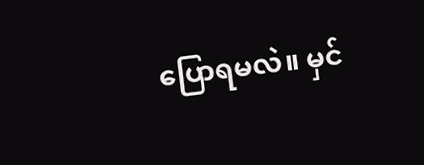ပြောရမလဲ။ မှင်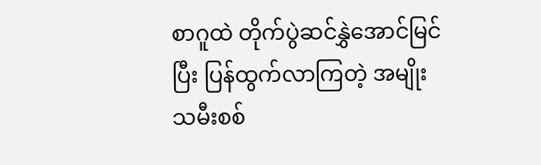စာဂူထဲ တိုက်ပွဲဆင်နွှဲအောင်မြင်ပြီး ပြန်ထွက်လာကြတဲ့ အမျိုးသမီးစစ်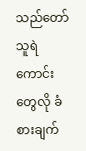သည်တော် သူရဲကောင်းတွေလို ခံစားချက်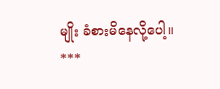မျိုး ခံစားမိနေလို့ပေါ့။
***